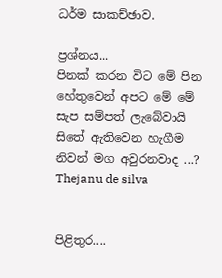ධර්ම සාකච්ඡාව.

ප්‍රශ්නය...
පිනක් කරන විට මේ පින හේතුවෙන් අපට මේ මේ සැප සම්පත් ලැබේවායි සිතේ ඇතිවෙන හැගීම නිවන් මග අවුරනවාද ...?
Thejanu de silva


පිළිතුර....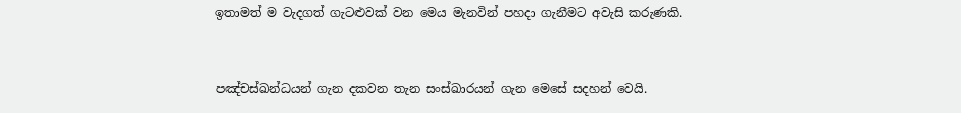ඉතාමත් ම වැදගත් ගැටළුවක් වන මෙය මැනවින් පහදා ගැනීමට අවැසි කරුණකි.


පඤ්චස්ඛන්ධයන් ගැන දකවන තැන සංස්ඛාරයන් ගැන මෙසේ සදහන් වෙයි.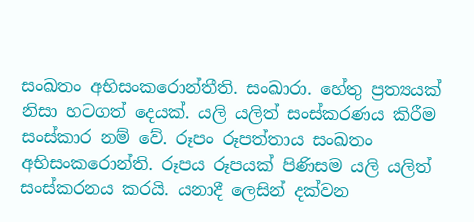සංඛතං අභිසංකරොන්තීති. සංඛාරා. හේතු ප්‍රත්‍යයක් නිසා හටගත් දෙයක්. යලි යලිත් සංස්කරණය කිරීම සංස්කාර නම් වේ. රූපං රූපත්තාය සංඛතං අභිසංකරොන්ති. රූපය රූපයක් පිණිසම යලි යලිත් සංස්කරනය කරයි. යනාදී ලෙසින් දක්වන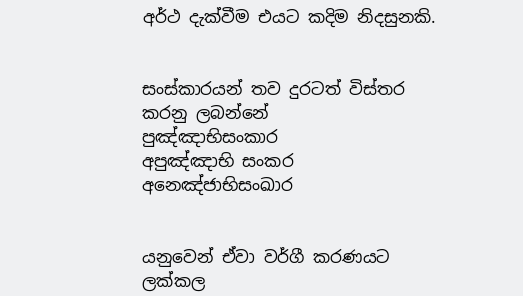අර්ථ දැක්වීම එයට කදිම නිදසුනකි.


සංස්කාරයන් තව දුරටත් විස්තර කරනු ලබන්නේ
පුඤ්ඤාභිසංකාර
අපුඤ්ඤාභි සංකර
අනෙඤ්ජාභිසංඛාර


යනුවෙන් ඒවා වර්ගී කරණයට ලක්කල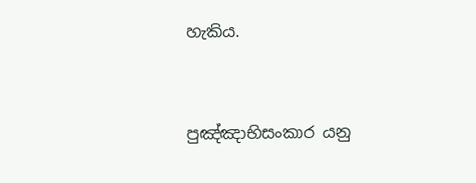හැකිය.


පුඤ්ඤාභිසංකාර යනු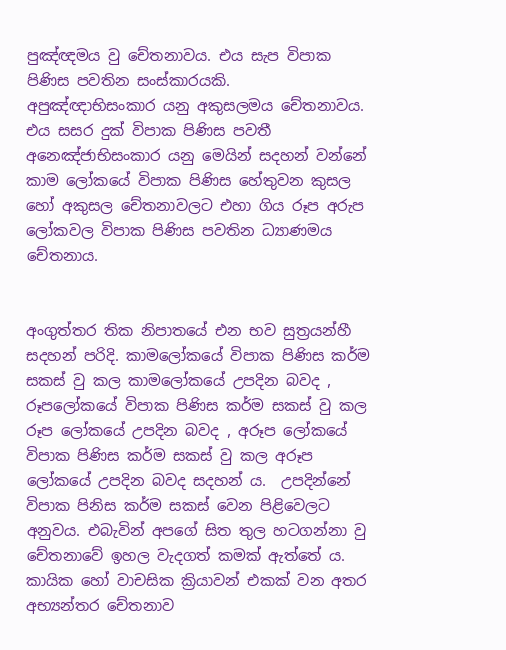පුඤ්ඥමය වු චේතනාවය. එය සැප විපාක පිණිස පවතින සංස්කාරයකි.
අපුඤ්ඥාභිසංකාර යනු අකුසලමය චේතනාවය. එය සසර දුක් විපාක පිණිස පවතී
අනෙඤ්ජාභිසංකාර යනු මෙයින් සදහන් වන්නේ කාම ලෝකයේ විපාක පිණිස හේතුවන කුසල හෝ අකුසල චේතනාවලට එහා ගිය රූප අරුප ලෝකවල විපාක පිණිස පවතින ධ්‍යාණමය චේතනාය.


අංගුත්තර තික නිපාතයේ එන භව සුත්‍රයන්හී සදහන් පරිදි. කාමලෝකයේ විපාක පිණිස කර්ම සකස් වු කල කාමලෝකයේ උපදින බවද , රූපලෝකයේ විපාක පිණිස කර්ම සකස් වු කල රූප ලෝකයේ උපදින බවද , අරූප ලෝකයේ  විපාක පිණිස කර්ම සකස් වු කල අරූප ලෝකයේ උපදින බවද සදහන් ය.  උපදින්නේ විපාක පිනිස කර්ම සකස් වෙන පිළිවෙලට අනුවය. එබැවින් අපගේ සිත තුල හටගන්නා වු චේතනාවේ ඉහල වැදගත් කමක් ඇත්තේ ය. කායික හෝ වාචසික ක්‍රියාවන් එකක් වන අතර අභ්‍යන්තර චේතනාව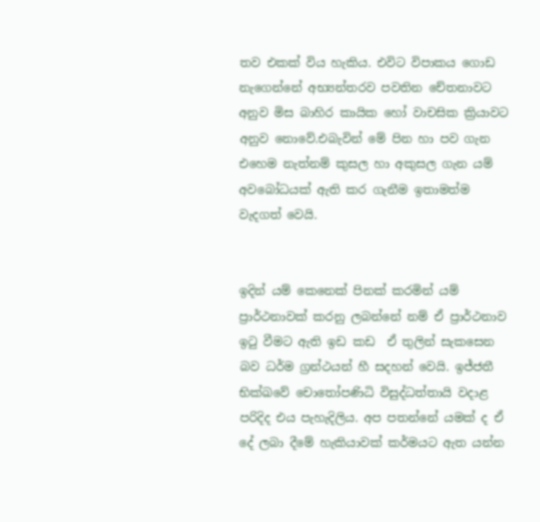තව ‍එකක් විය හැකිය. එවිට විපාකය ගොඩ නැගෙන්නේ අභ්‍යන්තරව පවතින චේතනාවට අනුව මිස ‍බාහිර කායික හෝ වාචසික ක්‍රියාවට අනුව නොවේ.එබැවින් මේ පින හා පව ගැන එහෙම නැත්නම් කුසල හා අකුසල ගැන යම් අවබෝධයක් ඇති කර ගැනීම ඉතාමත්ම වැදගත් වෙයි.


ඉදින් යම් කෙනෙක් පිනක් කරමින් යම් ප්‍රාර්ථනාවක් කරනු ලබන්නේ නම් ඒ ප්‍රාර්ථනාව ඉටු වීමට ඇති ඉඩ කඩ  ඒ තුලින් සැකසෙන බව ධර්ම ග්‍රන්ථයන් හී සදහන් වෙයි. ඉජ්ජතී භික්ඛවේ චොතෝපණිධි විසුද්ධත්තායි වදාළ පරිදිද එය පැහැදිලිය. අප පතන්නේ යමක් ද ඒ දේ ලබා දීමේ හැකියාවක් කර්මයට ඇත යන්න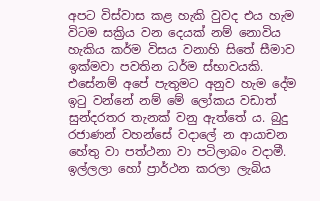අපට විස්වාස කළ හැකි වුවද එය හැම විටම සක්‍රිය වන දෙයක් නම් නොවිය හැකිය කර්ම විසය වනාහි සිතේ සීමාව ඉක්මවා පවතින ධර්ම ස්භාවයකි.  එසේනම් අපේ පැතුමට අනුව හැම දේම ඉටු වන්නේ නම් මේ ලෝකය වඩාත් සුන්දරතර තැනක් වනු ඇත්තේ ය. බුදු රජාණන් වහන්සේ වදාලේ න ආයාචන හේතු වා පත්ථනා වා පටිලාබං වදාමී. ඉල්ලලා හෝ ප්‍රාර්ථන කරලා ලැබිය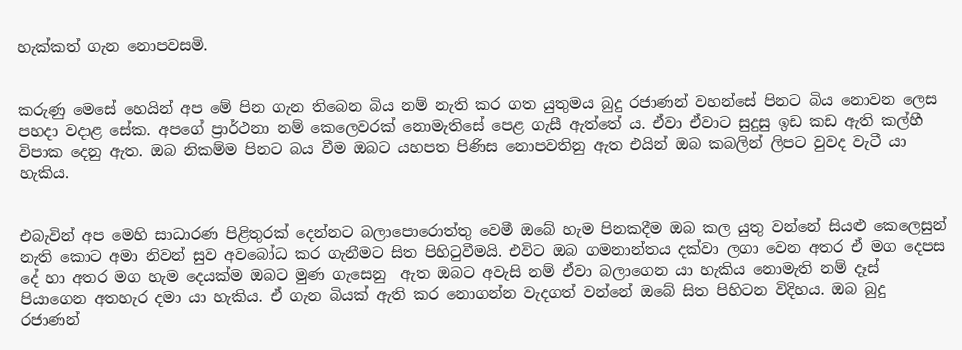හැක්කත් ගැන නොපවසමි.


කරුණු මෙසේ හෙයින් අප මේ පින ගැන තිබෙන බිය නම් නැති කර ගත යුතුමය බුදු රජාණන් වහන්සේ පිනට බිය නොවන ලෙස පහදා වදාළ සේක. අපගේ ප්‍රාර්ථනා නම් කෙලෙවරක් නොමැතිසේ පෙළ ගැසී ඇත්තේ ය. ඒවා ඒවාට සුදුසු ඉඩ කඩ ඇති කල්හී විපාක දෙනු ඇත. ඔබ නිකම්ම පිනට බය වීම ඔබට යහපත පිණිස නොපවතිනු ඇත එයින් ඔබ කබලින් ලිපට වුවද වැටී යා හැකිය.


එබැවින් අප මෙහි සාධාරණ පිළිතුරක් දෙන්නට බලාපොරොත්තු වෙමී ඔබේ හැම පිනකදීම ඔබ කල යුතු වන්නේ සියළු කෙලෙසුන් නැති කොට අමා නිවන් සුව අවබෝධ කර ගැනීමට සිත පිහිටුවීමයි. එවිට ඔබ ගමනාන්තය දක්වා ලගා වෙන අතර ඒ මග දෙපස දේ හා අතර මග හැම දෙයක්ම ඔබට මුණ ගැසෙනු  ඇත ඔබට අවැසි නම් ඒවා බලාගෙන ‍යා හැකිය නොමැති නම් දෑස් පියාගෙන අතහැර දමා යා හැකිය. ඒ ගැන බියක් ඇති කර නොගන්න වැදගත් වන්නේ ඔබේ සිත පිහිටන විදිහය. ඔබ බුදු රජාණන්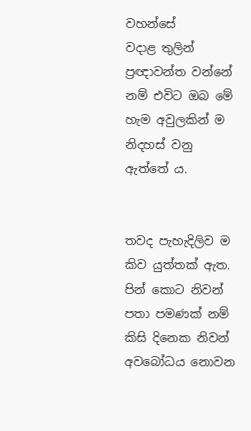වහන්සේ වදාළ ‍තුලින්  ප්‍රඥාවන්ත වන්නේ නම් එවිට ඔබ මේ හැම අවුලකින් ම නිදහස් වනු ඇත්තේ ය.


තවද පැහැදිලිව ම කිව යුත්තක් ඇත. පින් කොට නිවන් පතා පමණක් නම් කිසි දිනෙක නිවන් අවබෝධය නොවන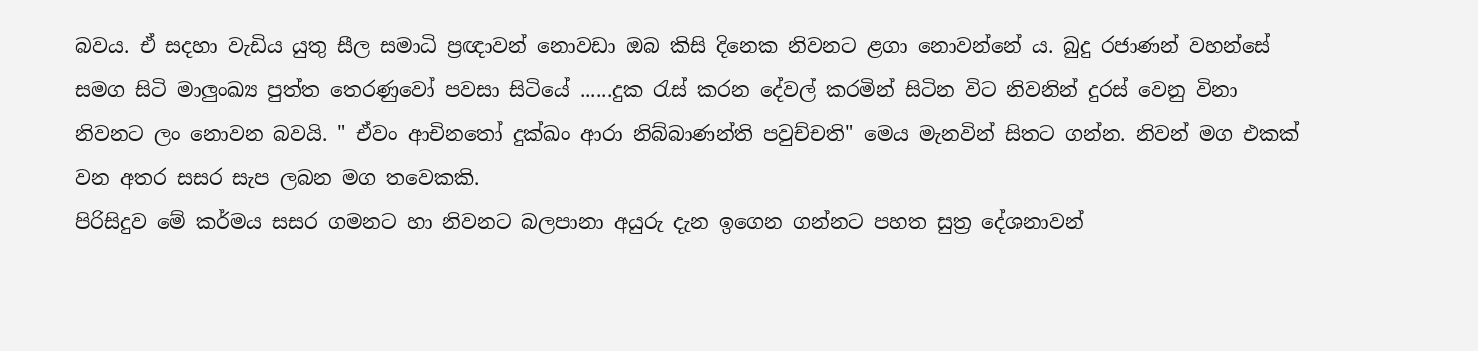බවය. ඒ සදහා වැඩිය යුතු සීල සමාධි ප්‍රඥාවන් නොවඩා ඔබ කිසි දිනෙක නිවනට ළගා නොවන්නේ ය. බුදු රජාණන් වහන්සේ සමග සිටි මාලුංඛ්‍ය පුත්ත තෙරණුවෝ පවසා සිටියේ ......දුක රැස් කරන දේවල් කරමින් සිටින විට නිවනින් දුරස් වෙනු විනා නිවනට ලං නොවන බවයි. " ඒවං ආචිනතෝ දුක්ඛං ආරා නිබ්බාණන්ති පවුච්චති" මෙය මැනවින් සිතට ගන්න. නිවන් මග එකක් වන අතර සසර සැප ලබන මග තවෙකකි.
පිරිසිදුව මේ කර්මය සසර ගමනට හා නිවනට බලපානා අයුරු දැන ඉගෙන ගන්නට පහත සුත්‍ර දේශනාවන්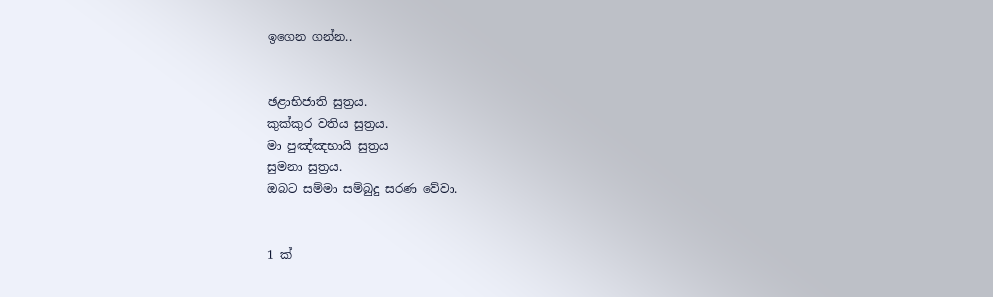ඉගෙන ගන්න..


ඡළාභිජාති සුත්‍රය.
කුක්කුර වතිය සුත්‍රය.
මා පුඤ්ඤභායි සුත්‍රය
සුමනා සුත්‍රය.
ඔබට සම්මා සම්බුදු සරණ වේවා.


1 ක්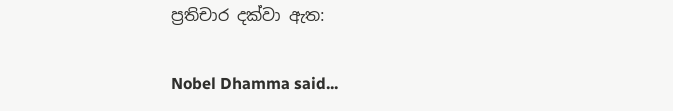ප්‍රතිචාර දක්වා ඇත:

Nobel Dhamma said...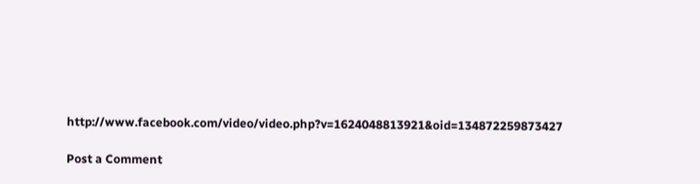http://www.facebook.com/video/video.php?v=1624048813921&oid=134872259873427

Post a Comment